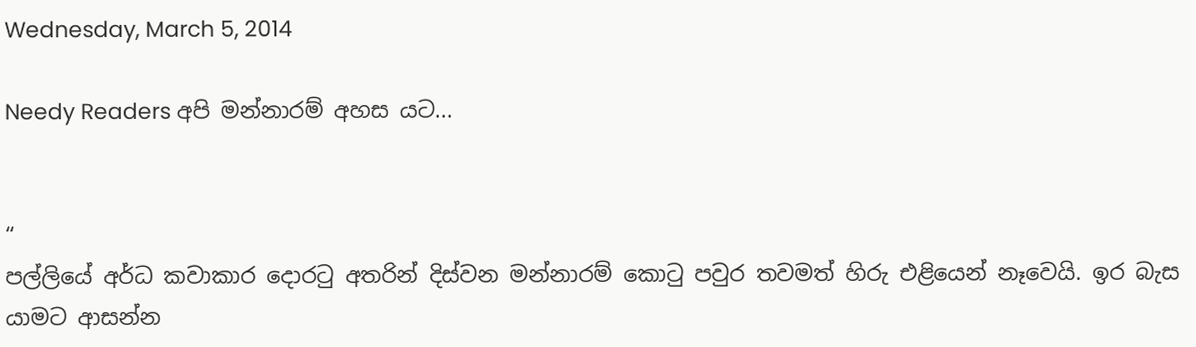Wednesday, March 5, 2014

Needy Readers අපි මන්නාරම් අහස යට...


“
පල්ලියේ අර්ධ කවාකාර දොරටු අතරින් දිස්වන මන්නාරම් කොටු පවුර තවමත් හිරු එළියෙන් නෑවෙයි. ඉර බැස යාමට ආසන්න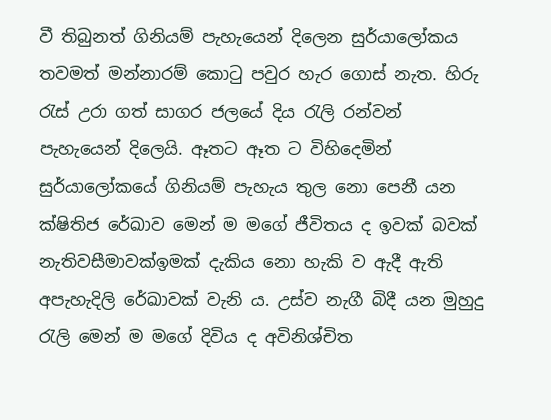වී තිබුනත් ගිනියම් පැහැයෙන් දිලෙන සුර්යාලෝකය තවමත් මන්නාරම් කොටු පවුර හැර ගොස් නැත. හිරු රැස් උරා ගත් සාගර ජලයේ දිය රැලි රන්වන් පැහැයෙන් දිලෙයි. ඈතට ඈත ට විහිදෙමින් සුර්යාලෝකයේ ගිනියම් පැහැය තුල නො පෙනී යන ක්ෂිතිජ රේඛාව මෙන් ම මගේ ජීවිතය ද ඉවක් බවක් නැතිවසීමාවක්ඉමක් දැකිය නො හැකි ව ඇදී ඇති අපැහැදිලි රේඛාවක් වැනි ය. උස්ව නැගී බිදී යන මුහුදු රැලි මෙන් ම මගේ දිවිය ද අවිනිශ්චිත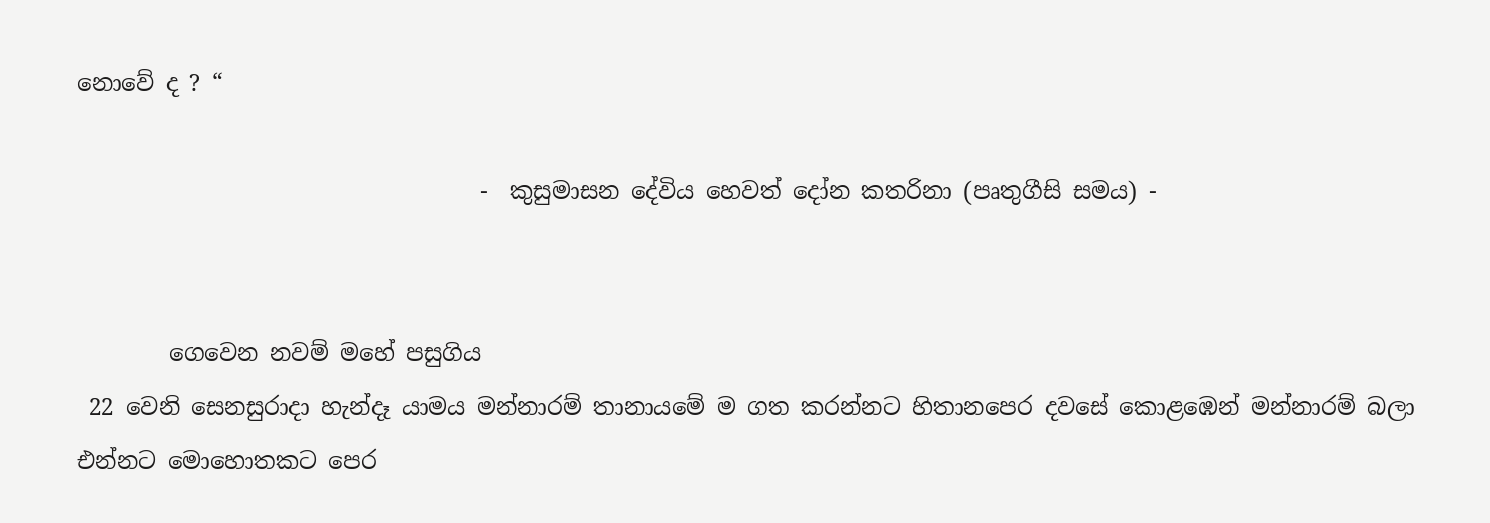නොවේ ද ? “

                                   -  කුසුමාසන දේවිය හෙවත් දෝන කතරිනා (පෘතුගීසි සමය) -


        ගෙවෙන නවම් මහේ පසුගිය
 22 වෙනි සෙනසුරාදා හැන්දෑ යාමය මන්නාරම් තානායමේ ම ගත කරන්නට හිතානපෙර දවසේ කොළඹෙන් මන්නාරම් බලා එන්නට මොහොතකට පෙර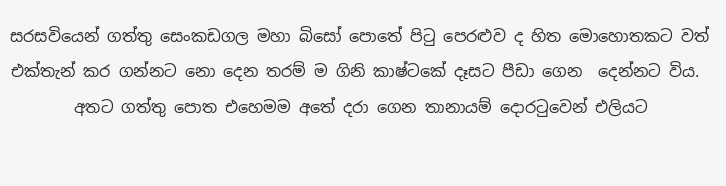සරසවියෙන් ගත්තු සෙංකඩගල මහා බිසෝ පොතේ පිටු පෙරළුව ද හිත මොහොතකට වත් එක්තැන් කර ගන්නට නො දෙන තරම් ම ගිනි කාෂ්ටකේ දෑසට පීඩා ගෙන  දෙන්නට විය.
        අතට ගත්තු පොත එහෙමම අතේ දරා ගෙන තානායම් දොරටුවෙන් එලියට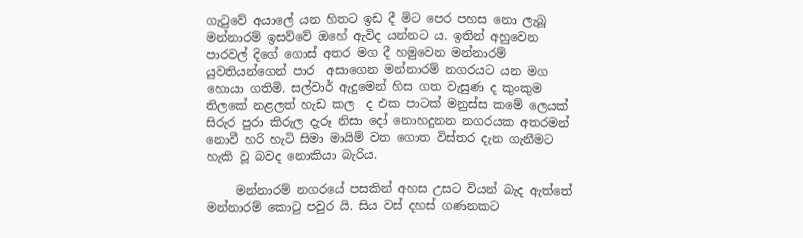ගැටුවේ අයාලේ යන හිතට ඉඩ දී මිට පෙර පහස නො ලැබූ මන්නාරම් ඉසව්වේ ඔහේ ඇවිද යන්නට ය. ඉතින් අහුවෙන පාරවල් දිගේ ගොස් අතර මග දී හමුවෙන මන්නාරම් යුවතියන්ගෙන් පාර  අසාගෙන මන්නාරම් නගරයට යන මග හොයා ගතිමි. සල්වාර් ඇදුමෙන් හිස ගත වැසුණ ද කුංකුම තිලකේ නළලත් හැඩ කල  ද එක පාටක් මනුස්ස කමේ ලෙයක් සිරුර පුරා කිරුල දැරූ නිසා දෝ නොහදුනන නගරයක අතරමන් නොවී හරි හැටි සිමා මායිම් වත ගොත විස්තර දැන ගැනීමට හැකි වූ බවද නොකියා බැරිය.

     මන්නාරම් නගරයේ පසකින් අහස උසට වියන් බැද ඇත්තේ මන්නාරම් කොටු පවුර යි. සිය වස් දහස් ගණනකට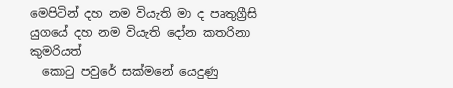මෙපිටින් දහ නම වියැති මා ද පෘතුග්‍රීසි යුගයේ දහ නම වියැති දෝන කතරිනා කුමරියත්
  කොටු පවුරේ සක්මනේ යෙදුණු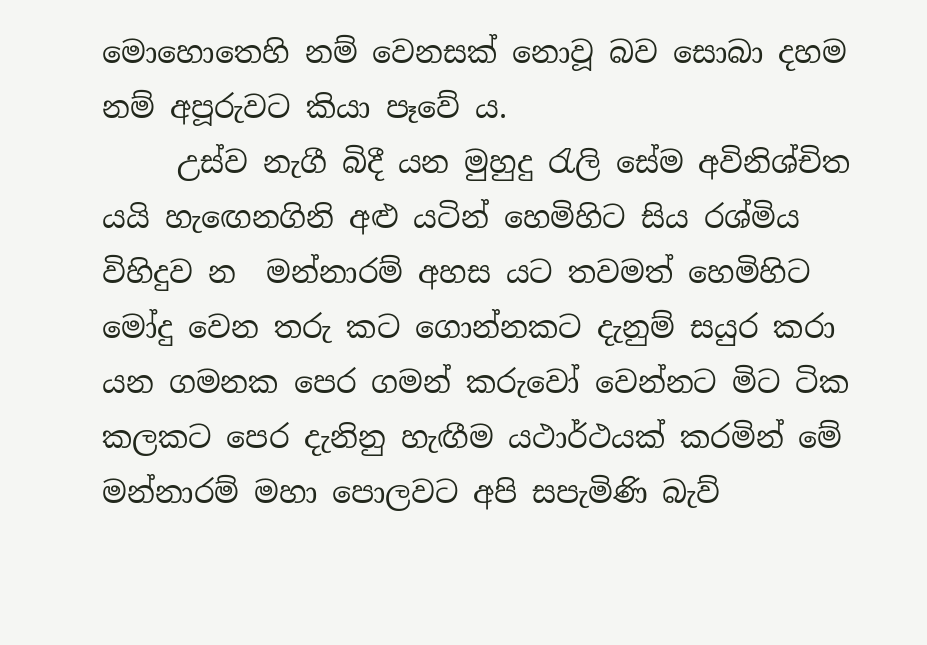මොහොතෙහි නම් වෙනසක් නොවූ බව සොබා දහම නම් අපූරුවට කියා පෑවේ ය.
     උස්ව නැගී බිදී යන මුහුදු රැලි සේම අවිනිශ්චිත යයි හැඟෙනගිනි අළු යටින් හෙමිහිට සිය රශ්මිය විහිදුව න  මන්නාරම් අහස යට තවමත් හෙමිහිට මෝදු වෙන තරු කට ගොන්නකට දැනුම් සයුර කරා යන ගමනක පෙර ගමන් කරුවෝ වෙන්නට මිට ටික කලකට පෙර දැනිනු හැඟීම යථාර්ථයක් කරමින් මේ මන්නාරම් මහා පොලවට අපි සපැමිණි බැව්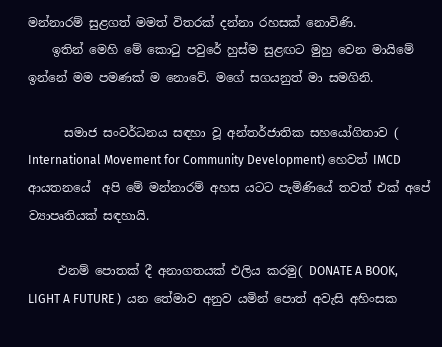මන්නාරම් සුළගත් මමත් විතරක් දන්නා රහසක් නොවිණි.
    ඉතින් මෙහි මේ කොටු පවුරේ හුස්ම සුළඟට මුහු වෙන මායිමේ ඉන්නේ මම පමණක් ම නොවේ. මගේ සගයනුත් මා සමගිනි.

      සමාජ සංවර්ධනය සඳහා වූ අන්තර්ජාතික සහයෝගිතාව (
International Movement for Community Development) හෙවත් IMCD ආයතනයේ  අපි මේ මන්නාරම් අහස යටට පැමිණියේ තවත් එක් අපේ ව්‍යාපෘතියක් සඳහායි.

     එනම් පොතක් දී අනාගතයක් එලිය කරමු( DONATE A BOOK, LIGHT A FUTURE )  යන තේමාව අනුව යමින් පොත් අවැසි අහිංසක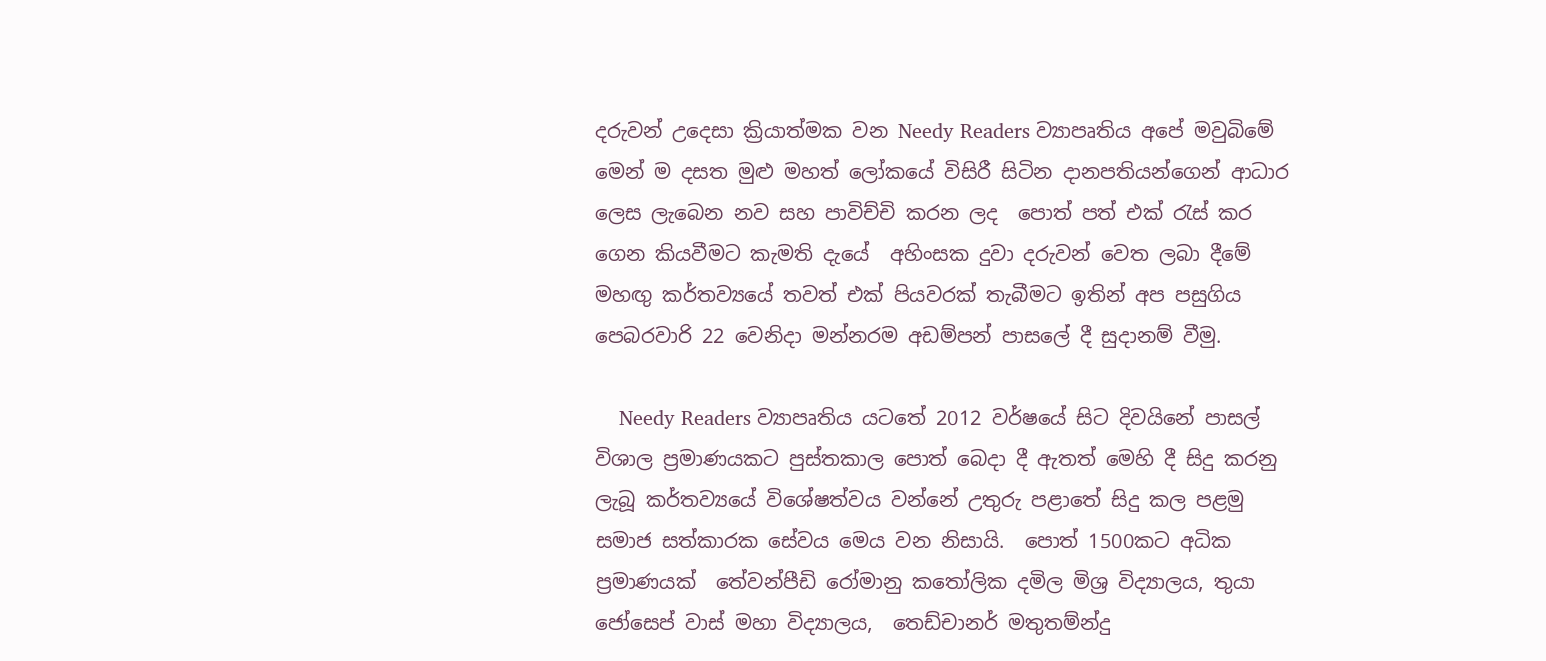දරුවන් උදෙසා ක්‍රියාත්මක වන Needy Readers ව්‍යාපෘතිය අපේ මවුබිමේ මෙන් ම දසත මුළු මහත් ලෝකයේ විසිරී සිටින දානපතියන්ගෙන් ආධාර ලෙස ලැබෙන නව සහ පාවිච්චි කරන ලද  පොත් පත් එක් රැස් කර ගෙන කියවීමට කැමති දැයේ  අහිංසක දුවා දරුවන් වෙත ලබා දීමේ මහඟු කර්තව්‍යයේ තවත් එක් පියවරක් තැබීමට ඉතින් අප පසුගිය පෙබරවාරි 22 වෙනිදා මන්නරම අඩම්පන් පාසලේ දී සුදානම් වීමු.

    Needy Readers ව්‍යාපෘතිය යටතේ 2012 වර්ෂයේ සිට දිවයිනේ පාසල් විශාල ප්‍රමාණයකට පුස්තකාල පොත් බෙදා දී ඇතත් මෙහි දී සිදු කරනු ලැබූ කර්තව්‍යයේ විශේෂත්වය වන්නේ උතුරු පළාතේ සිදු කල පළමු සමාජ සත්කාරක සේවය මෙය වන නිසායි.  පොත් 1500කට අධික ප්‍රමාණයක්  තේවන්පීඩි රෝමානු කතෝලික දමිල මිශ්‍ර විද්‍යාලය, තුයා ජෝසෙප් වාස් මහා විද්‍යාලය,  තෙඩ්චානර් මතුතම්න්දු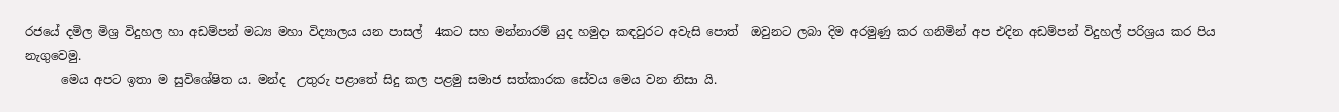රජයේ දමිල මිශ්‍ර විදුහල හා අඩම්පන් මධ්‍ය මහා විද්‍යාලය යන පාසල්  4කට සහ මන්නාරම් යුද හමුදා කඳවුරට අවැසි පොත්  ඔවුනට ලබා දිම අරමුණු කර ගනිමින් අප එදින අඩම්පන් විදුහල් පරිශ්‍රය කර පිය නැගුවෙමු.
      මෙය අපට ඉතා ම සුවිශේෂිත ය. මන්ද  උතුරු පළාතේ සිදු කල පළමු සමාජ සත්කාරක සේවය මෙය වන නිසා යි.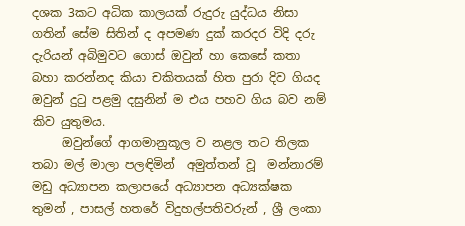දශක 3කට අධික කාලයක් රුදුරු යුද්ධය නිසා ගතින් සේම සිතින් ද අපමණ දුක් කරදර විදි දරු දැරියන් අබිමුවට ගොස් ඔවුන් හා කෙසේ කතා බහා කරන්නද කියා චකිතයක් හිත පුරා දිව ගියද ඔවුන් දුටු පළමු දසුනින් ම එය පහව ගිය බව නම් කිව යුතුමය.
     ඔවුන්ගේ ආගමානුකූල ව නළල තට තිලක තබා මල් මාලා පලඳිමින්  අමුත්තන් වූ  මන්නාරම් මඩු අධ්‍යාපන කලාපයේ අධ්‍යාපන අධ්‍යක්ෂක තුමන් , පාසල් හතරේ විදුහල්පතිවරුන් , ශ්‍රී ලංකා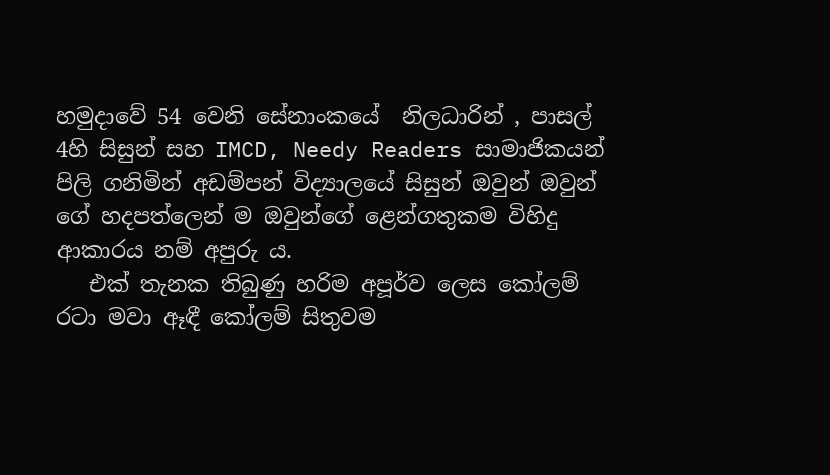හමුදාවේ 54 වෙනි සේනාංකයේ  නිලධාරින් , පාසල් 4හි සිසුන් සහ IMCD, Needy Readers සාමාජිකයන් පිලි ගනිමින් අඩම්පන් විද්‍යාලයේ සිසුන් ඔවුන් ඔවුන් ගේ හදපත්ලෙන් ම ඔවුන්ගේ ළෙන්ගතුකම විහිදු ආකාරය නම් අපුරු ය.
   එක් තැනක තිබුණු හරිම අපූර්ව ලෙස කෝලම් රටා මවා ඈඳී කෝලම් සිතුවම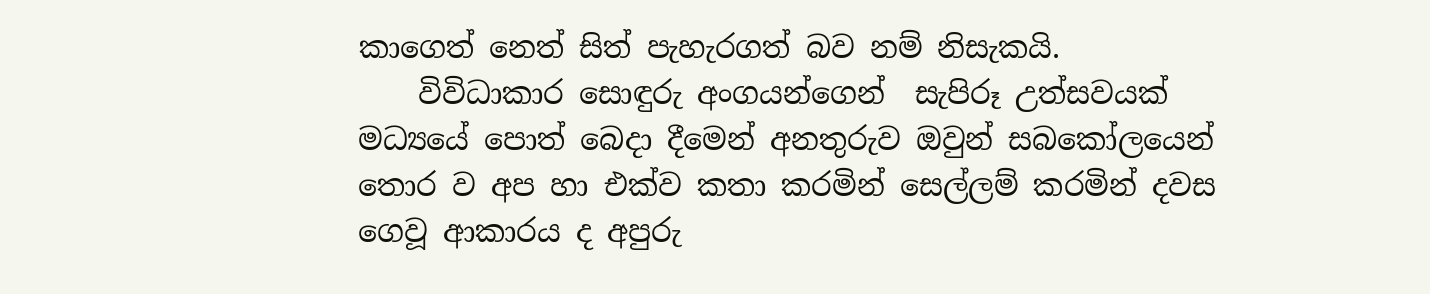කාගෙත් නෙත් සිත් පැහැරගත් බව නම් නිසැකයි.
    විවිධාකාර සොඳුරු අංගයන්ගෙන්  සැපිරූ උත්සවයක් මධ්‍යයේ පොත් බෙදා දීමෙන් අනතුරුව ඔවුන් සබකෝලයෙන් තොර ව අප හා එක්ව කතා කරමින් සෙල්ලම් කරමින් දවස ගෙවූ ආකාරය ද අපුරු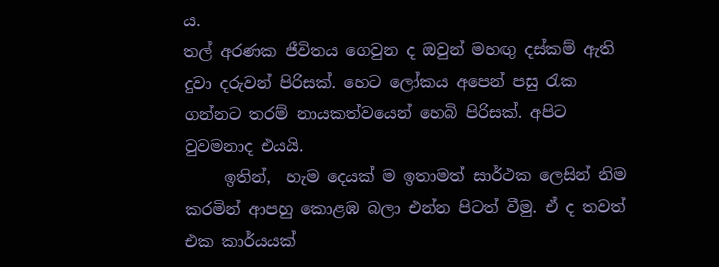ය.
තල් අරණක ජීවිතය ගෙවුන ද ඔවුන් මහඟු දස්කම් ඇති දුවා දරුවන් පිරිසක්. හෙට ලෝකය අපෙන් පසු රැක ගන්නට තරම් නායකත්වයෙන් හෙබි පිරිසක්. අපිට වුවමනාද එයයි.
     ඉතින්,  හැම දෙයක් ම ඉතාමත් සාර්ථක ලෙසින් නිම කරමින් ආපහු කොළඹ බලා එන්න පිටත් වීමු. ඒ ද තවත් එක කාර්යයක්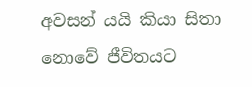අවසන් යයි කියා සිතා නොවේ ජීවිතයට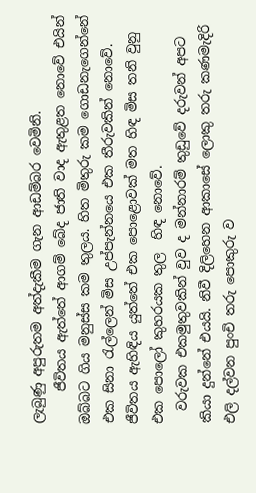ලැබුණු අපුරුතම අත්දැකීම ගැන ආඩම්බර වෙමිනි.
     ජීවිතය ඇත්තේ ආගම් බේද ජාති වාද ඇතුළත නොවේ එයින් ඔබ්බට ගිය මනුස්ස කම තුලය. හිත මිතුරු කම ගොඩනැගෙන්නේ එක සිනා රැල්ලෙන් මිස උප්පැන්නයෙ එක තීරුවකින් නොවේ.  ජීවිතය ඇහිඳිය යුත්තේ එක පොළොවක් මත හිඳ මිස තනි වුනු එක පොලෝ කුහරයක තුල  හිඳ නොවේ.
  වරුවක එකමුතුවකින් වුව ද මන්නාරම් තුඩුවේ දරුවන් අපට කියා දුන්නේ එයයි. නිවී දිලිහෙන ආකාසේ ලොකු තරු කණමැදිරි එලි දල්වන පුංචි තරු පොකුරු ව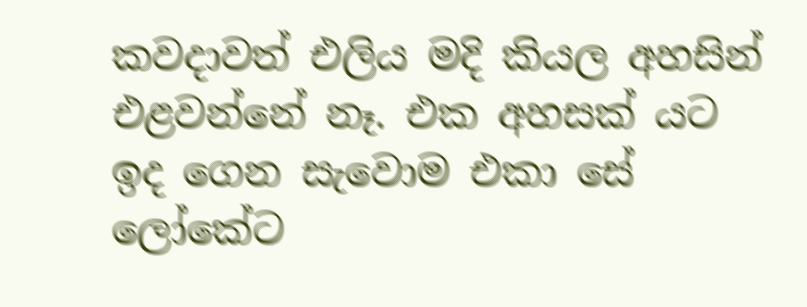කවදාවත් එලිය මදි කියල අහසින් එළවන්නේ නෑ. එක අහසක් යට ඉද ගෙන සැවොම එකා සේ ලෝකේට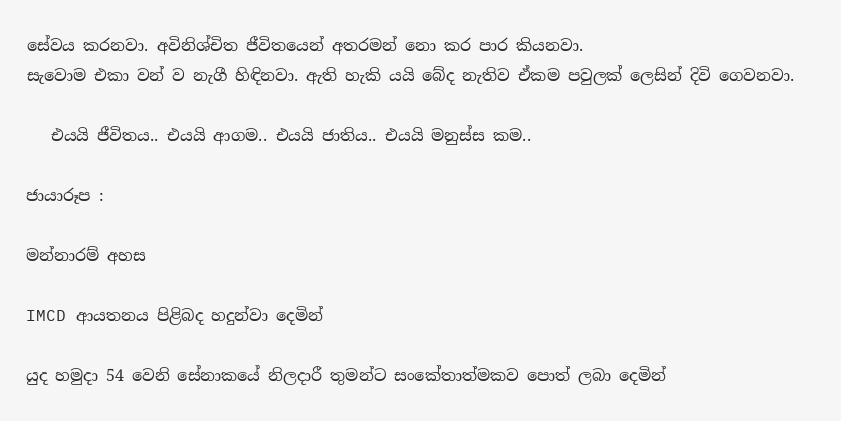සේවය කරනවා. අවිනිශ්චිත ජීවිතයෙන් අතරමන් නො කර පාර කියනවා.
සැවොම එකා වන් ව නැගී හිඳිනවා. ඇති හැකි යයි බේද නැතිව ඒකම පවුලක් ලෙසින් දිවි ගෙවනවා.

   එයයි ජීවිතය.. එයයි ආගම.. එයයි ජාතිය.. එයයි මනුස්ස කම..

ජායාරූප :

මන්නාරම් අහස

IMCD ආයතනය පිළිබද හදුන්වා දෙමින්

යුද හමුදා 54 වෙනි සේනාකයේ නිලදාරී තුමන්ට සංකේතාත්මකව පොත් ලබා දෙමින්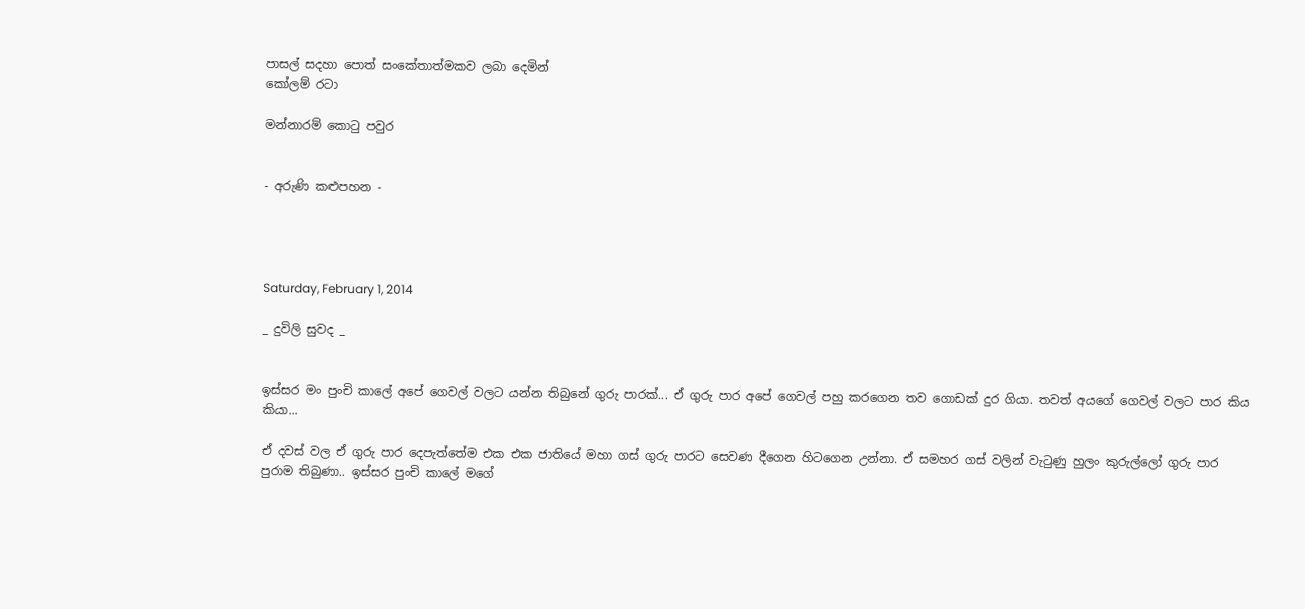පාසල් සදහා පොත් සංකේතාත්මකව ලබා දෙමින්
කෝලම් රටා

මන්නාරම් කොටු පවුර


- අරුණි කළුපහන -




Saturday, February 1, 2014

_ දුවිලි සුවද _


ඉස්සර මං පුංචි කාලේ අපේ ගෙවල් වලට යන්න තිබුනේ ගුරු පාරක්... ඒ ගුරු පාර අපේ ගෙවල් පහු කරගෙන තව ගොඩක් දුර ගියා. තවත් අයගේ ගෙවල් වලට පාර කිය කියා...

ඒ දවස් වල ඒ ගුරු පාර දෙපැත්තේම එක එක ජාතියේ මහා ගස් ගුරු පාරට සෙවණ දීගෙන හිටගෙන උන්නා. ඒ සමහර ගස් වලින් වැටුණු හුලං කුරුල්ලෝ ගුරු පාර පුරාම තිබුණා.. ඉස්සර පුංචි කාලේ මගේ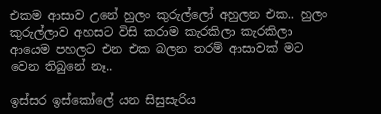එකම ආසාව උනේ හුලං කුරුල්ලෝ අහුලන එක.. හුලං කුරුල්ලාව අහසට විසි කරාම කැරකිලා කැරකිලා  ආයෙම පහලට එන එක බලන තරම් ආසාවක් මට වෙන තිබුනේ නෑ..

ඉස්සර ඉස්කෝලේ යන සිසුසැරිය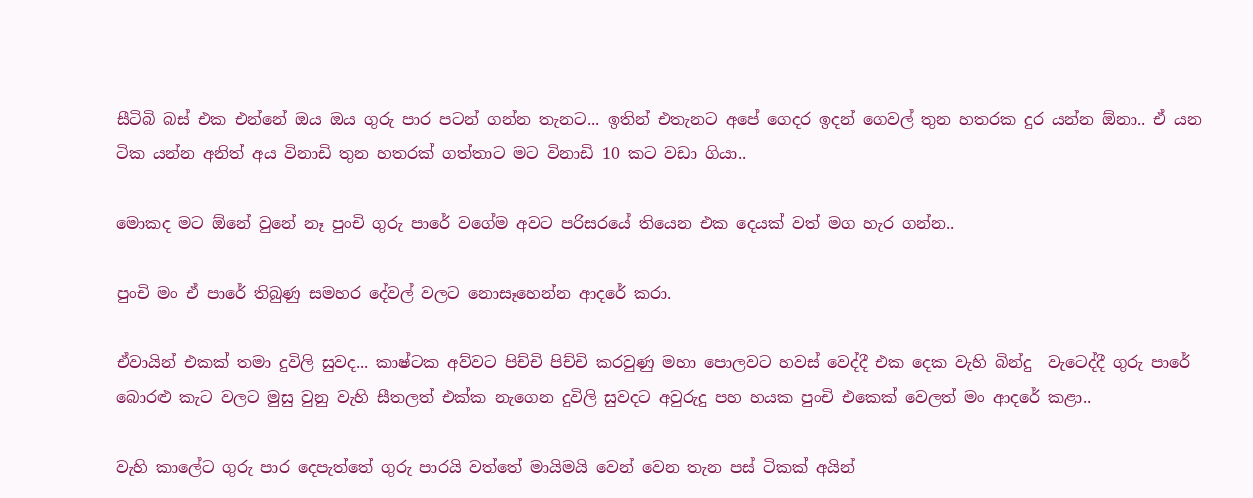සීටිබි බස් එක එන්නේ ඔය ඔය ගුරු පාර පටන් ගන්න තැනට... ඉතින් එතැනට අපේ ගෙදර ඉදන් ගෙවල් තුන හතරක දුර යන්න ඕනා.. ඒ යන ටික යන්න අනිත් අය විනාඩි තුන හතරක් ගත්තාට මට විනාඩි 10 කට වඩා ගියා..

මොකද මට ඕනේ වුනේ නෑ පුංචි ගුරු පාරේ වගේම අවට පරිසරයේ තියෙන එක දෙයක් වත් මග හැර ගන්න..

පුංචි මං ඒ පාරේ තිබුණු සමහර දේවල් වලට නොසෑහෙන්න ආදරේ කරා.

ඒවායින් එකක් තමා දුවිලි සුවද... කාෂ්ටක අව්වට පිච්චි පිච්චි කරවුණු මහා පොලවට හවස් වෙද්දී එක දෙක වැහි බින්දු  වැටෙද්දී ගුරු පාරේ බොරළු කැට වලට මුසු වුනු වැහි සීතලත් එක්ක නැගෙන දුවිලි සුවදට අවුරුදු පහ හයක පුංචි එකෙක් වෙලත් මං ආදරේ කළා..

වැහි කාලේට ගුරු පාර දෙපැත්තේ ගුරු පාරයි වත්තේ මායිමයි වෙන් වෙන තැන පස් ටිකක් අයින්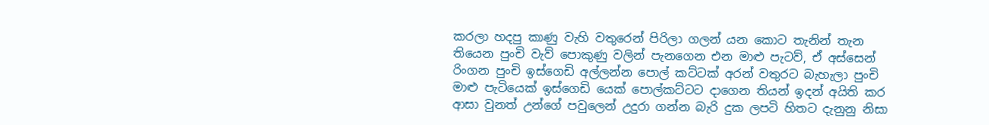කරලා හදපු කාණු වැහි වතුරෙන් පිරිලා ගලන් යන කොට තැනින් තැන තියෙන පුංචි වැව් පොකුණු වලින් පැනගෙන එන මාළු පැටව්, ඒ අස්සෙන් රිංගන පුංචි ඉස්ගෙඩි අල්ලන්න පොල් කට්ටක් අරන් වතුරට බැහැලා පුංචි මාළු පැටියෙක් ඉස්ගෙඩි යෙක් පොල්කට්ටට දාගෙන තියන් ඉදන් අයිති කර ආසා වුනත් උන්ගේ පවුලෙන් උදුරා ගන්න බැරි දුක ලපටි හිතට දැනුනු නිසා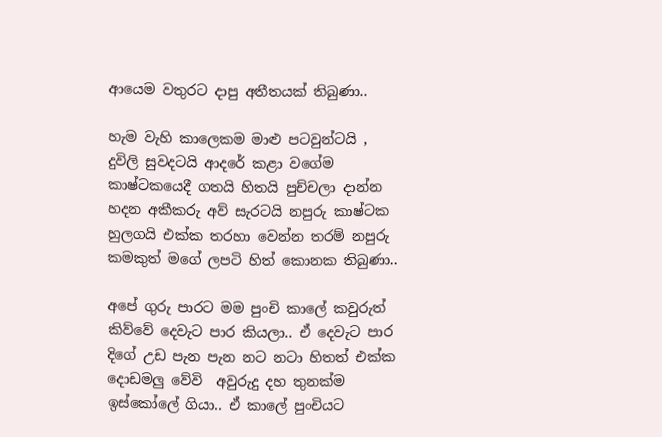ආයෙම වතුරට දාපු අතීතයක් තිබුණා..

හැම වැහි කාලෙකම මාළු පටවුන්ටයි , දුවිලි සුවදටයි ආදරේ කළා වගේම කාෂ්ටකයෙදී ගතයි හිතයි පුච්චලා දාන්න හදන අකීකරු අව් සැරටයි නපුරු කාෂ්ටක හුලගයි එක්ක තරහා වෙන්න තරම් නපුරු කමකුත් මගේ ලපටි හිත් කොනක තිබුණා..

අපේ ගුරු පාරට මම පුංචි කාලේ කවුරුත් කිව්වේ දෙවැට පාර කියලා.. ඒ දෙවැට පාර දිගේ උඩ පැන පැන නට නටා හිතත් එක්ක දොඩමලු වේවි  අවුරුදු දහ තුනක්ම ඉස්කෝලේ ගියා.. ඒ කාලේ පුංචියට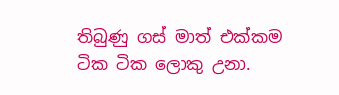තිබුණු ගස් මාත් එක්කම ටික ටික ලොකු උනා.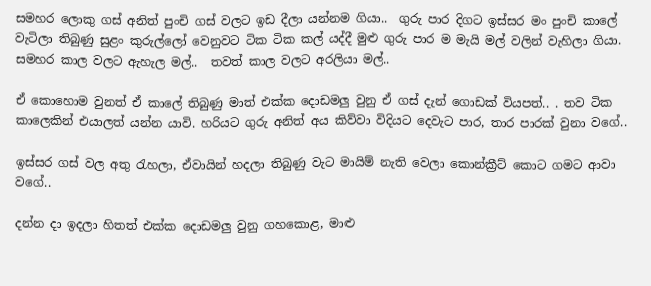සමහර ලොකු ගස් අනිත් පුංචි ගස් වලට ඉඩ දීලා යන්නම ගියා..  ගුරු පාර දිගට ඉස්සර මං පුංචි කාලේ වැටිලා තිබුණු සුළං කුරුල්ලෝ වෙනුවට ටික ටික කල් යද්දී මුළු ගුරු පාර ම මැයි මල් වලින් වැහිලා ගියා. සමහර කාල වලට ඇහැල මල්..  තවත් කාල වලට අරලියා මල්..

ඒ කොහොම වුනත් ඒ කාලේ තිබුණු මාත් එක්ක දොඩමලු වුනු ඒ ගස් දැන් ගොඩක් වියපත්.. . තව ටික කාලෙකින් එයාලත් යන්න යාවි. හරියට ගුරු අනිත් අය කිව්වා විදියට දෙවැට පාර, තාර පාරක් වුනා වගේ..

ඉස්සර ගස් වල අතු රැහලා, ඒවායින් හදලා තිබුණු වැට මායිම් නැති වෙලා කොන්ක්‍රීට් කොට ගමට ආවා වගේ..

දන්න දා ඉදලා හිතත් එක්ක දොඩමලු වුනු ගහකොළ, මාළු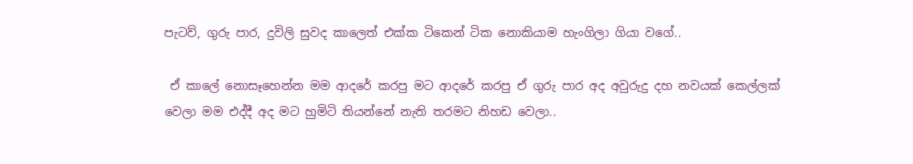පැටව්, ගුරු පාර, දුවිලි සුවද කාලෙත් එක්ක ටිකෙන් ටික නොකියාම හැංගිලා ගියා වගේ..

 ඒ කාලේ නොසෑහෙන්න මම ආදරේ කරපු මට ආදරේ කරපු ඒ ගුරු පාර අද අවුරුදු දහ නවයක් කෙල්ලක් වෙලා මම එද්දී අද මට හුමිටි තියන්නේ නැති තරමට නිහඩ වෙලා..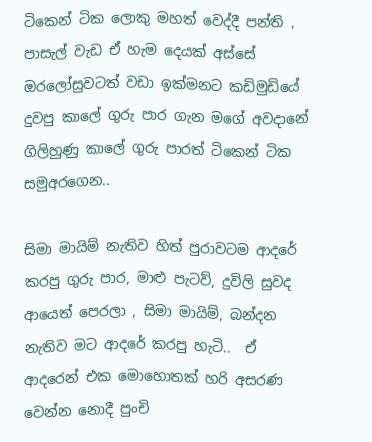ටිකෙන් ටික ලොකු මහත් වෙද්දී පන්ති , පාසැල් වැඩ ඒ හැම දෙයක් අස්සේ ඔරලෝසුවටත් වඩා ඉක්මනට කඩිමුඩියේ දුවපු කාලේ ගුරු පාර ගැන මගේ අවදානේ ගිලිහුණු කාලේ ගුරු පාරත් ටිකෙන් ටික සමුඅරගෙන..

සිමා මායිම් නැතිව හිත් පුරාවටම ආදරේ කරපු ගුරු පාර, මාළු පැටව්, දුවිලි සුවද ආයෙත් පෙරලා , සිමා මායිම්, බන්දන නැතිව මට ආදරේ කරපු හැටි..  ඒ ආදරෙන් එක මොහොතක් හරි අසරණ වෙන්න නොදී පුංචි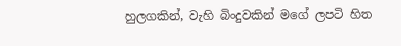හුලගකින්, වැහි බිංදුවකින් මගේ ලපටි හිත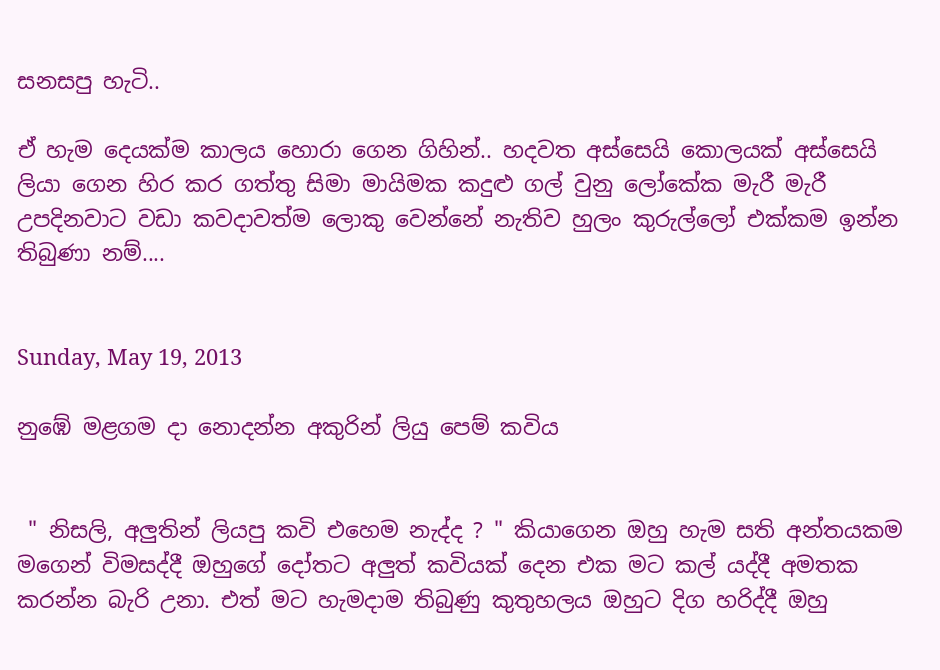සනසපු හැටි..

ඒ හැම දෙයක්ම කාලය හොරා ගෙන ගිහින්.. හදවත අස්සෙයි කොලයක් අස්සෙයි ලියා ගෙන හිර කර ගත්තු සිමා මායිමක කදුළු ගල් වුනු ලෝකේක මැරී මැරී උපදිනවාට වඩා කවදාවත්ම ලොකු වෙන්නේ නැතිව හුලං කුරුල්ලෝ එක්කම ඉන්න තිබුණා නම්....


Sunday, May 19, 2013

නුඹේ මළගම දා නොදන්න අකුරින් ලියු පෙම් කවිය


 " නිසලි, අලුතින් ලියපු කවි එහෙම නැද්ද ? " කියාගෙන ඔහු හැම සති අන්තයකම මගෙන් විමසද්දී ඔහුගේ දෝතට අලුත් කවියක් දෙන එක මට කල් යද්දී අමතක කරන්න බැරි උනා. එත් මට හැමදාම තිබුණු කුතුහලය ඔහුට දිග හරිද්දී ඔහු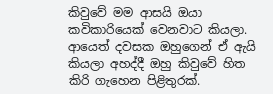කිවුවේ මම ආසයි ඔයා කවිකාරියෙක් වෙනවාට කියලා. ආයෙත් දවසක ඔහුගෙන් ඒ ඇයි කියලා අහද්දී ඔහු කිවුවේ හිත කිරි ගැහෙන පිළිතුරක්.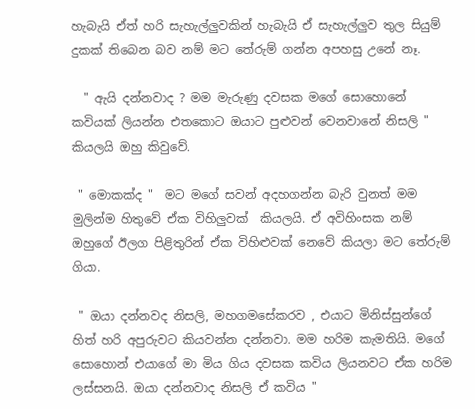හැබැයි ඒත් හරි සැහැල්ලුවකින් හැබැයි ඒ සැහැල්ලුව තුල සියුම් දුකක් තිබෙන බව නම් මට තේරුම් ගන්න අපහසු උනේ නෑ.

  " ඇයි දන්නවාද ? මම මැරුණු දවසක මගේ සොහොනේ කවියක් ලියන්න එතකොට ඔයාට පුළුවන් වෙනවානේ නිසලි " කියලයි ඔහු කිවුවේ.

 " මොකක්ද "  මට මගේ සවන් අදහගන්න බැරි වුනත් මම මුලින්ම හිතුවේ ඒක විහිලුවක්  කියලයි. ඒ අවිහිංසක නම් ඔහුගේ ඊලග පිළිතුරින් ඒක විහිළුවක් නෙවේ කියලා මට තේරුම් ගියා.

 " ඔයා දන්නවද නිසලි, මහගමසේකරව , එයාට මිනිස්සුන්ගේ හිත් හරි අපුරුවට කියවන්න දන්නවා. මම හරිම කැමතියි. මගේ සොහොන් එයාගේ මා මිය ගිය දවසක කවිය ලියනවට ඒක හරිම ලස්සනයි. ඔයා දන්නවාද නිසලි ඒ කවිය "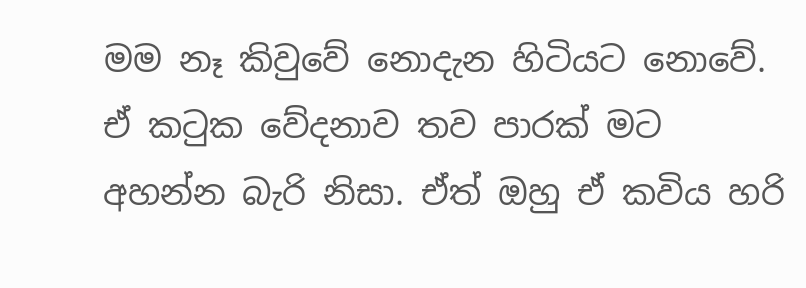මම නෑ කිවුවේ නොදැන හිටියට නොවේ. ඒ කටුක වේදනාව තව පාරක් මට අහන්න බැරි නිසා. ඒත් ඔහු ඒ කවිය හරි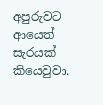අපුරුවට ආයෙත් සැරයක් කියෙවුවා.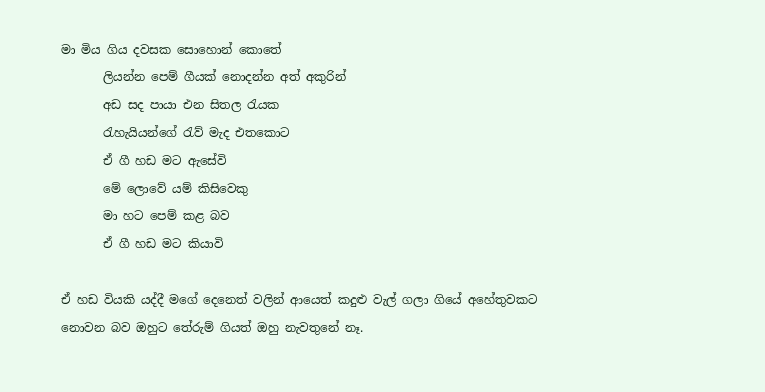මා මිය ගිය දවසක සොහොන් කොතේ
       ලියන්න පෙම් ගීයක් නොදන්න අත් අකුරින්
       අඩ සද පායා එන සිතල රැයක
       රැහැයියන්ගේ රැව් මැද එතකොට
       ඒ ගී හඩ මට ඇසේවි
       මේ ලොවේ යම් කිසිවෙකු
       මා හට පෙම් කළ බව
       ඒ ගී හඩ මට කියාවි

ඒ හඩ වියකි යද්දී මගේ දෙනෙත් වලින් ආයෙත් කදුළු වැල් ගලා ගියේ අහේතුවකට නොවන බව ඔහුට තේරුම් ගියත් ඔහු නැවතුනේ නෑ.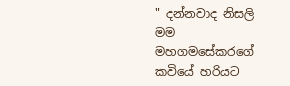" දන්නවාද නිසලි මම මහගමසේකරගේ කවියේ හරියට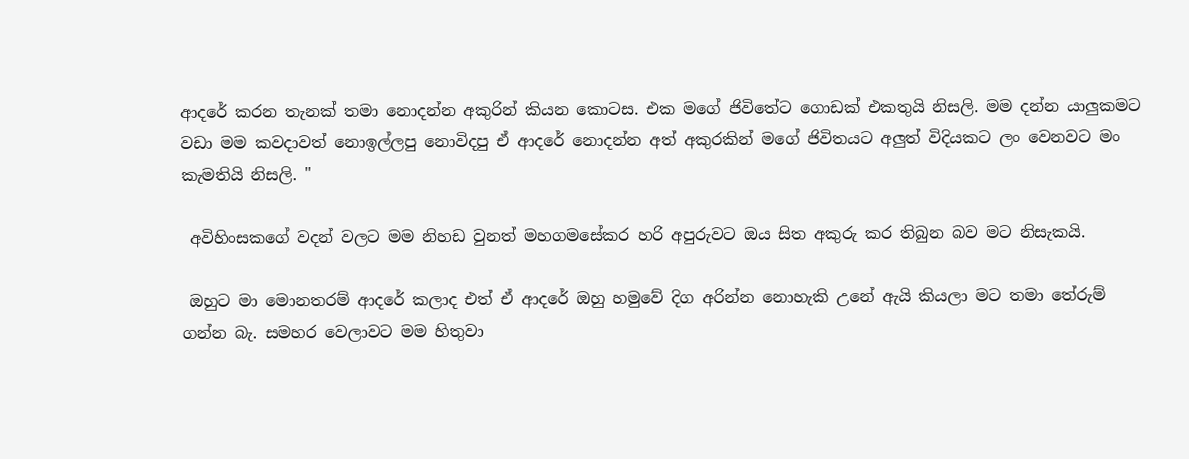ආදරේ කරන තැනක් තමා නොදන්න අකුරින් කියන කොටස. එක මගේ ජිවිතේට ගොඩක් එකතුයි නිසලි. මම දන්න යාලුකමට වඩා මම කවදාවත් නොඉල්ලපු නොවිදපු ඒ ආදරේ නොදන්න අත් අකුරකින් මගේ ජිවිතයට අලුත් විදියකට ලං වෙනවට මං කැමතියි නිසලි. "

 අවිහිංසකගේ වදන් වලට මම නිහඩ වුනත් මහගමසේකර හරි අපුරුවට ඔය සිත අකුරු කර තිබුන බව මට නිසැකයි.

 ඔහුට මා මොනතරම් ආදරේ කලාද එත් ඒ ආදරේ ඔහු හමුවේ දිග අරින්න නොහැකි උනේ ඇයි කියලා මට තමා තේරුම්  ගන්න බැ. සමහර වෙලාවට මම හිතුවා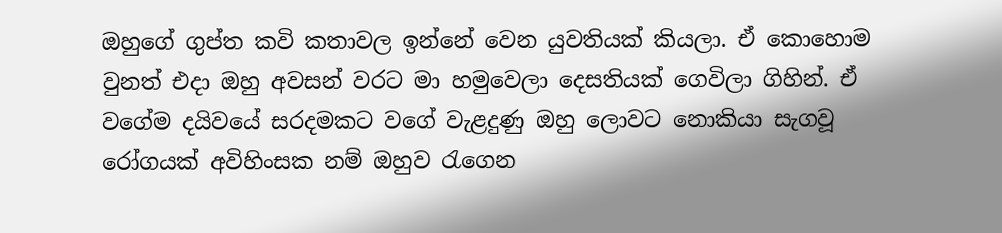ඔහුගේ ගුප්ත කවි කතාවල ඉන්නේ වෙන යුවතියක් කියලා. ඒ කොහොම වුනත් එදා ඔහු අවසන් වරට මා හමුවෙලා දෙසතියක් ගෙවිලා ගිහින්. ඒ වගේම දයිවයේ සරදමකට වගේ වැළදුණු ඔහු ලොවට නොකියා සැගවූ රෝගයක් අවිහිංසක නම් ඔහුව රැගෙන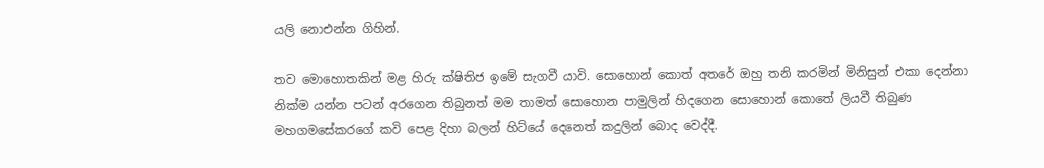යලි නොඑන්න ගිහින්.

තව මොහොතකින් මළ හිරු ක්ෂිතිජ ඉමේ සැගවී යාවි. සොහොන් කොත් අතරේ ඔහු තනි කරමින් මිනිසුන් එකා දෙන්නා නික්ම යන්න පටන් අරගෙන තිබුනත් මම තාමත් සොහොන පාමුලින් හිදගෙන සොහොන් කොතේ ලියවී තිබුණ මහගමසේකරගේ කවි පෙළ දිහා බලන් හිට්යේ දෙනෙත් කදුලින් බොද වෙද්දී.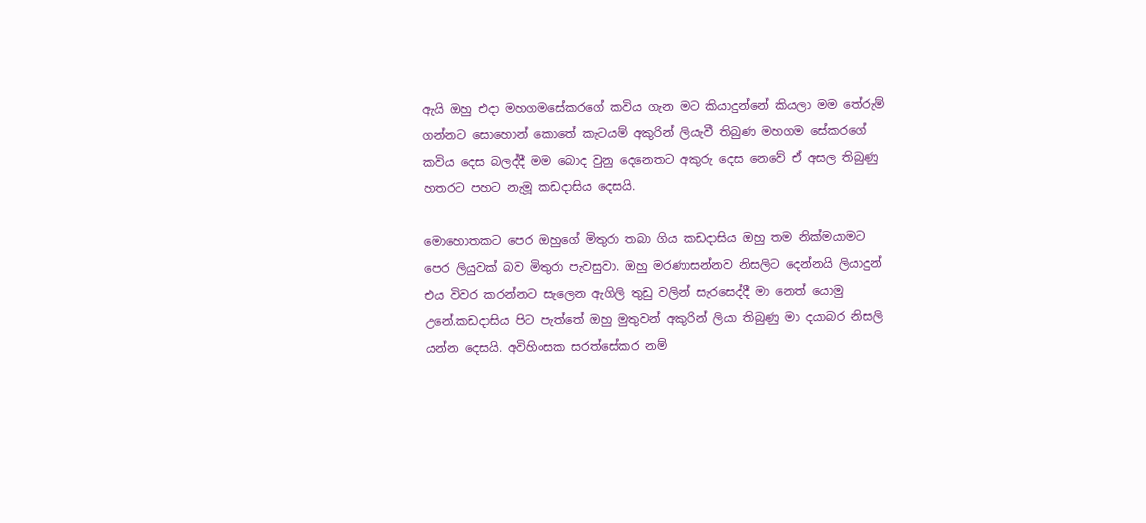ඇයි ඔහු එදා මහගමසේකරගේ කවිය ගැන මට කියාදුන්නේ කියලා මම තේරුම් ගන්නට සොහොන් කොතේ කැටයම් අකුරින් ලියැවී තිබුණ මහගම සේකරගේ කවිය දෙස බලද්දී මම බොද වුනු දෙනෙතට අකුරු දෙස නෙවේ ඒ අසල තිබුණු හතරට පහට නැමූ කඩදාසිය දෙසයි.

මොහොතකට පෙර ඔහුගේ මිතුරා තබා ගිය කඩදාසිය ඔහු තම නික්මයාමට පෙර ලියුවක් බව මිතුරා පැවසුවා. ඔහු මරණාසන්නව නිසලිට දෙන්නයි ලියාදුන් එය විවර කරන්නට සැලෙන ඇගිලි තුඩු වලින් සැරසෙද්දී මා නෙත් යොමු උනේ.කඩදාසිය පිට පැත්තේ ඔහු මුතුවන් අකුරින් ලියා තිබුණු මා දයාබර නිසලි යන්න දෙසයි. අවිහිංසක සරත්සේකර නම්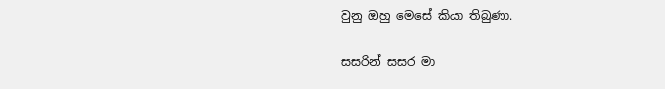වුනු ඔහු මෙසේ කියා තිබුණා.

සසරින් සසර මා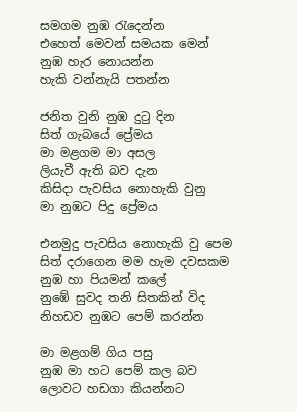සමගම නුඹ රැදෙන්න
එහෙත් මෙවන් සමයක මෙන්
නුඹ හැර නොයන්න
හැකි වන්නැයි පතන්න

ජනිත වුනි නුඹ දුටු දින
සිත් ගැබයේ ප්‍රේමය
මා මළගම මා අසල
ලියැවී ඇති බව දැන
කිසිදා පැවසිය නොහැකි වුනු
මා නුඹට පිදු ප්‍රේමය

එනමුදු පැවසිය නොහැකි වු පෙම
සිත් දරාගෙන මම හැම දවසකම
නුඹ හා පියමන් කලේ
නුඹේ සුවද තනි සිතකින් විද
නිහඩව නුඹට පෙම් කරන්න

මා මළගම් ගිය පසු
නුඹ මා හට පෙම් කල බව
ලොවට හඩගා කියන්නට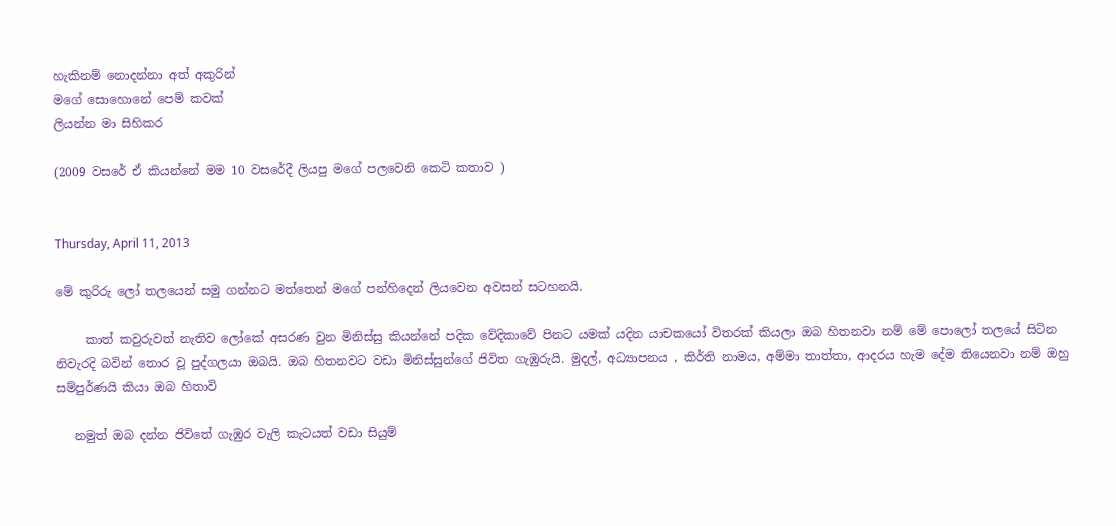හැකිනම් නොදන්නා අත් අකුරින්
මගේ සොහොනේ පෙම් කවක්
ලියන්න මා සිහිකර

(2009 වසරේ ඒ කියන්නේ මම 10 වසරේදී ලියපු මගේ පලවෙනි කෙටි කතාව )


Thursday, April 11, 2013

මේ කුරිරු ලෝ තලයෙන් සමු ගන්නට මත්තෙන් මගේ පන්හිදෙන් ලියවෙන අවසන් සටහනයි.

     කාත් කවුරුවත් නැතිව ලෝකේ අසරණ වුන මිනිස්සු කියන්නේ පදික වේදිකාවේ පිනට යමක් යදින යාචකයෝ විතරක් කියලා ඔබ හිතනවා නම් මේ පොලෝ තලයේ සිටින නිවැරදි බවින් තොර වූ පුද්ගලයා ඔබයි. ඔබ හිතනවට වඩා මිනිස්සුන්ගේ ජිවිත ගැඹුරුයි. මුදල්, අධ්‍යාපනය , කිර්ති නාමය, අම්මා තාත්තා, ආදරය හැම දේම තියෙනවා නම් ඔහු සම්පුර්ණයි කියා ඔබ හිතාවි

   නමුත් ඔබ දන්න ජිවිතේ ගැඹුර වැලි කැටයත් වඩා සියුම්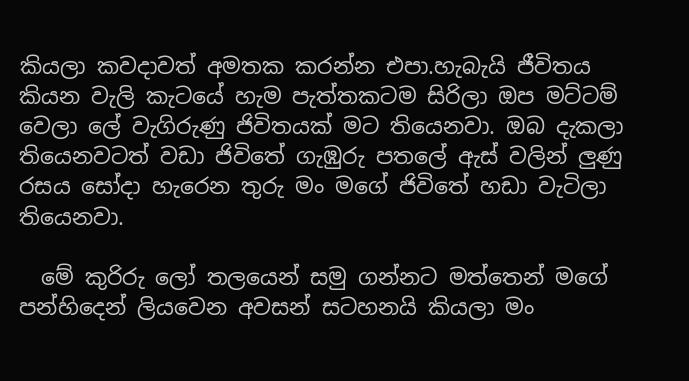කියලා කවදාවත් අමතක කරන්න එපා.හැබැයි ජීවිතය කියන වැලි කැටයේ හැම පැත්තකටම සිරිලා ඔප මට්ටම් වෙලා ලේ වැගිරුණු ජිවිතයක් මට තියෙනවා. ඔබ දැකලා තියෙනවටත් වඩා ජිවිතේ ගැඹුරු පතලේ ඇස් වලින් ලුණු රසය සෝදා හැරෙන තුරු මං මගේ ජිවිතේ හඩා වැටිලා තියෙනවා.

  මේ කුරිරු ලෝ තලයෙන් සමු ගන්නට මත්තෙන් මගේ පන්හිදෙන් ලියවෙන අවසන් සටහනයි කියලා මං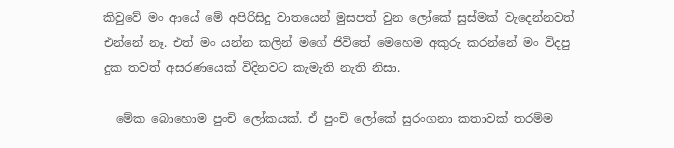කිවුවේ මං ආයේ මේ අපිරිසිදු වාතයෙන් මුසපත් වුන ලෝකේ සුස්මක් වැදෙන්නවත් එන්නේ නෑ. එත් මං යන්න කලින් මගේ ජිවිතේ මෙහෙම අකුරු කරන්නේ මං විදපු දුක තවත් අසරණයෙක් විදිනවට කැමැති නැති නිසා.

  මේක බොහොම පුංචි ලෝකයක්. ඒ පුංචි ලෝකේ සුරංගනා කතාවක් තරම්ම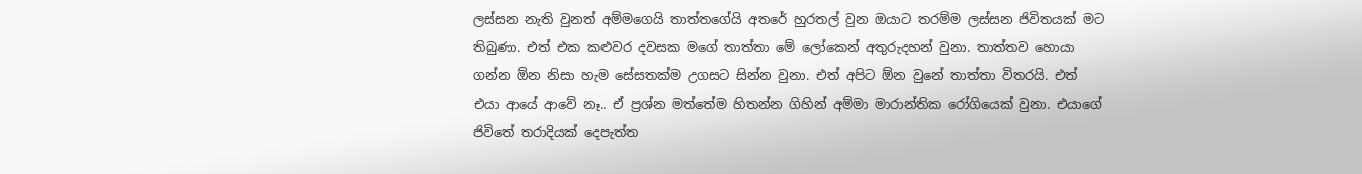ලස්සන නැති වුනත් අම්මගෙයි තාත්තගේයි අතරේ හුරතල් වුන ඔයාට තරම්ම ලස්සන ජිවිතයක් මට තිබුණා. එත් එක කළුවර දවසක මගේ තාත්තා මේ ලෝකෙන් අතුරුදහන් වුනා. තාත්තව හොයා ගන්න ඕන නිසා හැම සේසතක්ම උගසට සින්න වුනා. එත් අපිට ඕන වුනේ තාත්තා විතරයි. එත් එයා ආයේ ආවේ නෑ.. ඒ ප්‍රශ්න මත්තේම හිතන්න ගිහින් අම්මා මාරාන්තික රෝගියෙක් වුනා. එයාගේ ජිවිතේ තරාදියක් දෙපැත්ත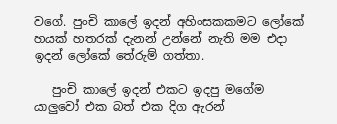වගේ. පුංචි කාලේ ඉදන් අහිංසකකමට ලෝකේ හයක් හතරක් දැනන් උන්නේ නැති මම එදා ඉදන් ලෝකේ තේරුම් ගත්තා.

   පුංචි කාලේ ඉදන් එකට ඉදපු මගේම යාලුවෝ එක බත් එක දිග ඇරන්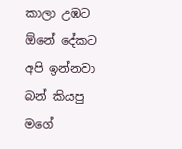කාලා උඹට ඕනේ දේකට අපි ඉන්නවා බන් කියපු මගේ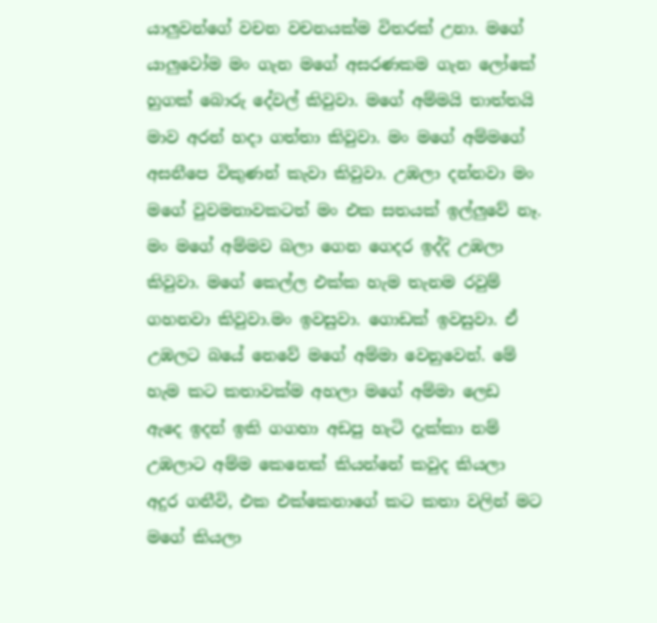යාලුවන්ගේ වචන වචනයක්ම විතරක් උනා. මගේ යාලුවෝම මං ගැන මගේ අසරණකම ගැන ලෝකේ හුගක් බොරු දේවල් කිවුවා. මගේ අම්මයි තාත්තයි මාව අරන් හදා ගත්තා කිවුවා. මං මගේ අම්මගේ අසනීපෙ විකුණන් කැවා කිවුවා. උඹලා දන්නවා මං මගේ වුවමනාවකටත් මං එක සතයක් ඉල්ලුවේ නෑ. මං මගේ අම්මව බලා ගෙන ගෙදර ඉද්දි උඹලා කිවුවා. මගේ කෙල්ල එක්ක හැම තැනම රවුම් ගහනවා කිවුවා.මං ඉවසුවා. ගොඩක් ඉවසුවා. ඒ උඹලට බයේ නෙවේ මගේ අම්මා වෙනුවෙන්. මේ හැම කට කතාවක්ම අහලා මගේ අම්මා ලෙඩ ඇදෙ ඉදන් ඉකි ගගහා අඩපු හැටි දැක්කා නම් උඹලාට අම්ම කෙනෙක් කියන්නේ කවුද කියලා අදුර ගනීවි, එක එක්කෙනාගේ කට කතා වලින් මට මගේ කියලා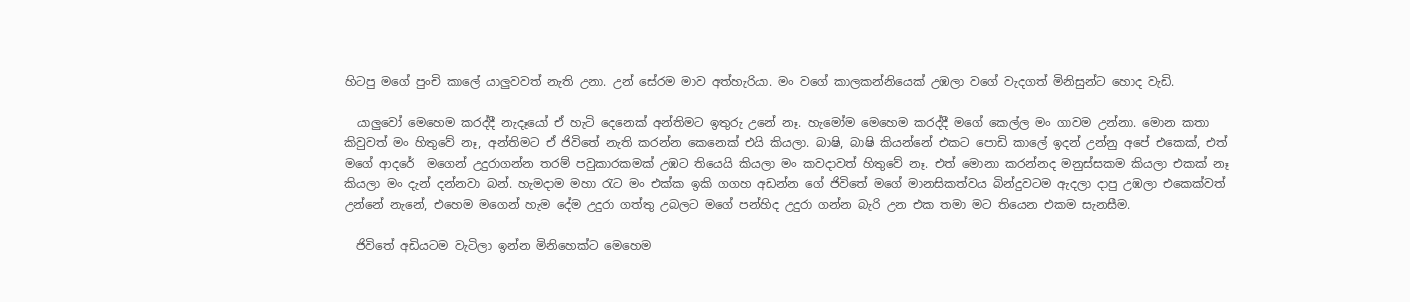හිටපු මගේ පුංචි කාලේ යාලුවවත් නැති උනා. උන් සේරම මාව අත්හැරියා. මං වගේ කාලකන්නියෙක් උඹලා වගේ වැදගත් මිනිසුන්ට හොද වැඩි.

  යාලුවෝ මෙහෙම කරද්දී නැදෑයෝ ඒ හැටි දෙනෙක් අන්තිමට ඉතුරු උනේ නෑ. හැමෝම මෙහෙම කරද්දී මගේ කෙල්ල මං ගාවම උන්නා. මොන කතා කිවුවත් මං හිතුවේ නෑ, අන්තිමට ඒ ජිවිතේ නැති කරන්න කෙනෙක් එයි කියලා. බාෂි, බාෂි කියන්නේ එකට පොඩි කාලේ ඉදන් උන්නු අපේ එකෙක්, එත් මගේ ආදරේ  මගෙන් උදුරාගන්න තරම් පවුකාරකමක් උඹට තියෙයි කියලා මං කවදාවත් හිතුවේ නෑ. එත් මොනා කරන්නද මනුස්සකම කියලා එකක් නෑ කියලා මං දැන් දන්නවා බන්. හැමදාම මහා රැට මං එක්ක ඉකි ගගහ අඩන්න ගේ ජිවිතේ මගේ මානසිකත්වය බින්දුවටම ඇදලා දාපු උඹලා එකෙක්වත් උන්නේ නැනේ, එහෙම මගෙන් හැම දේම උදුරා ගත්තු උබලට මගේ පන්හිද උදුරා ගන්න බැරි උන එක තමා මට තියෙන එකම සැනසීම.

  ජිවිතේ අඩියටම වැටිලා ඉන්න මිනිහෙක්ට මෙහෙම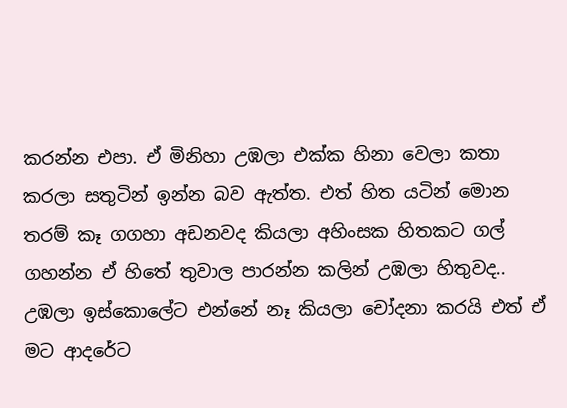කරන්න එපා. ඒ මිනිහා උඹලා එක්ක හිනා වෙලා කතා කරලා සතුටින් ඉන්න බව ඇත්ත. එත් හිත යටින් මොන තරම් කෑ ගගහා අඩනවද කියලා අහිංසක හිතකට ගල් ගහන්න ඒ හිතේ තුවාල පාරන්න කලින් උඹලා හිතුවද.. උඹලා ඉස්කොලේට එන්නේ නෑ කියලා චෝදනා කරයි එත් ඒ මට ආදරේට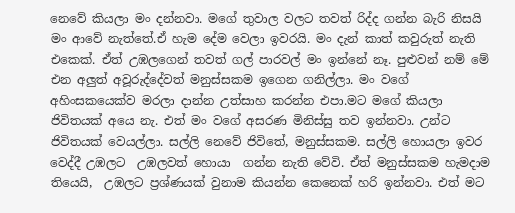නෙවේ කියලා මං දන්නවා. මගේ තුවාල වලට තවත් රිද්ද ගන්න බැරි නිසයි මං ආවේ නැත්තේ.ඒ හැම දේම වෙලා ඉවරයි. මං දැන් කාත් කවුරුත් නැති එකෙක්. ඒත් උඹලගෙන් තවත් ගල් පාරවල් මං ඉන්නේ නෑ. පුළුවන් නම් මේ එන අලුත් අවූරුද්දේවත් මනුස්සකම ඉගෙන ගනිල්ලා. මං වගේ අහිංසකයෙක්ව මරලා දාන්න උත්සාහ කරන්න එපා.මට මගේ කියලා ජිවිතයක් අයෙ නැ. එත් මං වගේ අසරණ මිනිස්සු තව ඉන්නවා. උන්ට ජිවිතයක් වෙයල්ලා. සල්ලි නෙවේ ජිවිතේ, මනුස්සකම. සල්ලි හොයලා ඉවර වෙද්දී උඹලට  උඹලවත් හොයා  ගන්න නැති වේවි. ඒත් මනුස්සකම හැමදාම තියෙයි,  උඹලට ප්‍රශ්ණයක් වුනාම කියන්න කෙනෙක් හරි ඉන්නවා. එත් මට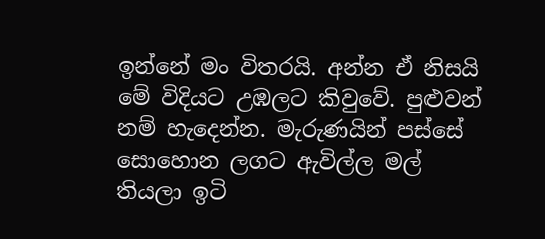ඉන්නේ මං විතරයි. අන්න ඒ නිසයි මේ විදියට උඹලට කිවුවේ. පුළුවන් නම් හැදෙන්න. මැරුණයින් පස්සේ සොහොන ලගට ඇවිල්ල මල් තියලා ඉටි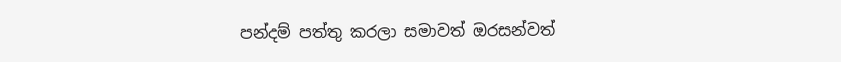පන්දම් පත්තු කරලා සමාවත් ඔරසන්වත්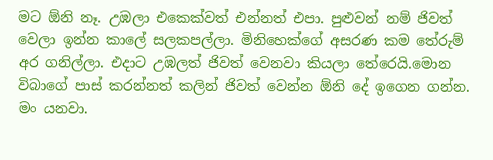මට ඕනි නෑ. උඹලා එකෙක්වත් එන්නත් එපා. පුළුවන් නම් ජිවත් වෙලා ඉන්න කාලේ සලකපල්ලා. මිනිහෙක්ගේ අසරණ කම තේරුම් අර ගනිල්ලා. එදාට උඹලත් ජිවත් වෙනවා කියලා තේරෙයි.මොන විබාගේ පාස් කරන්නත් කලින් ජිවත් වෙන්න ඕනි දේ ඉගෙන ගන්න. මං යනවා.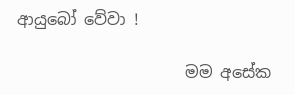ආයුබෝ වේවා !

                     මම අසේක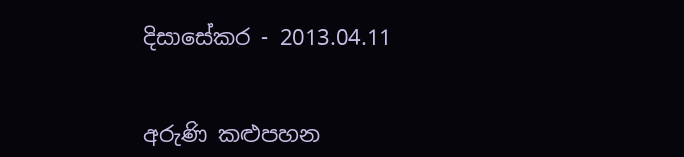දිසාසේකර - 2013.04.11


අරුණි කළුපහන